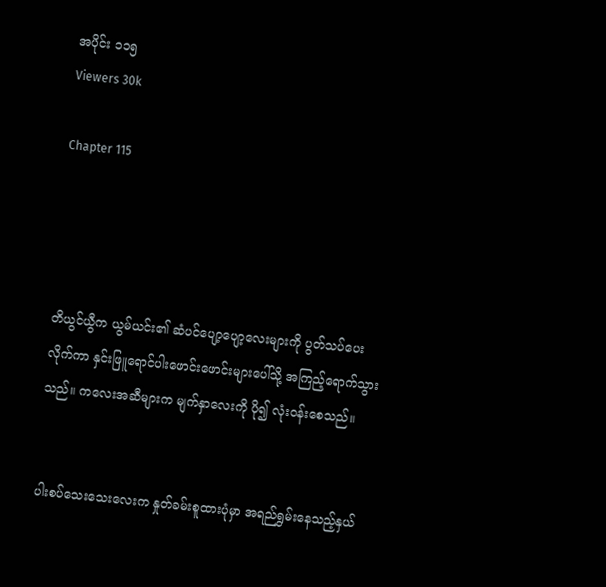အပိုင်း ၁၁၅
Viewers 30k

Chapter 115




တိယွင်ယွီက ယွမ်ယင်း၏ ဆံပင်ပျော့ပျော့လေးများကို ပွတ်သပ်ပေးလိုက်ကာ နှင်းဖြူရောင်ပါးဖောင်းဖောင်းများပေါ်သို့ အကြည့်ရောက်သွားသည်။ ကလေးအဆီများက မျက်နှာလေးကို ပို၍ လုံးဝန်းစေသည်။


ပါးစပ်သေးသေးလေးက နှုတ်ခမ်းစူထားပုံမှာ အရည်ရွှမ်းနေသည့်နှယ်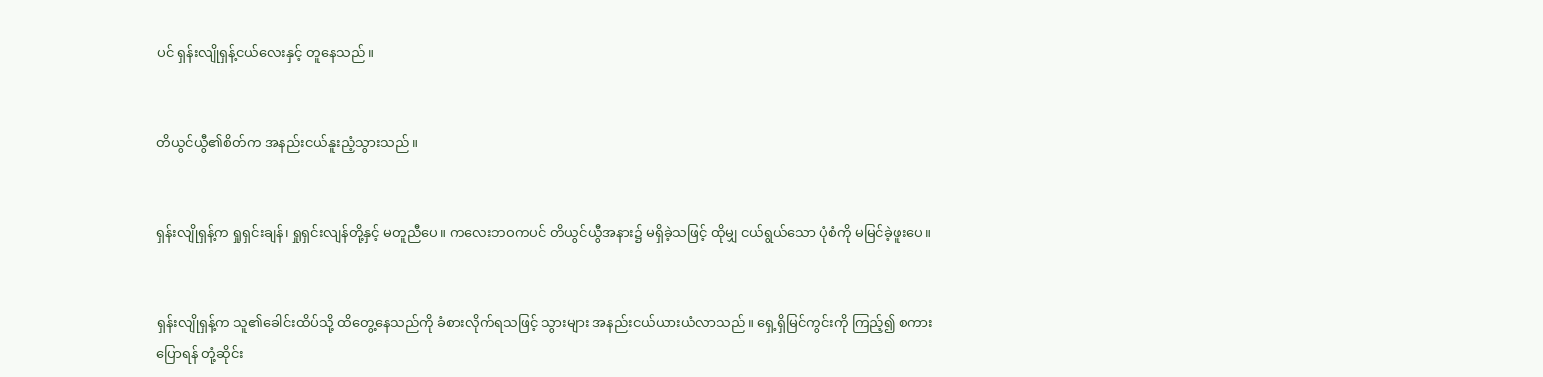ပင် ရှန်းလျိုရှန့်ငယ်လေးနှင့် တူနေသည်။


တိယွင်ယွီ၏စိတ်က အနည်းငယ်နူးညံ့သွားသည်။


ရှန်းလျိုရှန့်က ရှုရှင်းချန်၊ ရှုရှင်းလျန်တို့နှင့် မတူညီပေ။ ကလေးဘဝကပင် တိယွင်ယွီအနား၌ မရှိခဲ့သဖြင့် ထိုမျှ ငယ်ရွယ်သော ပုံစံကို မမြင်ခဲ့ဖူးပေ။


ရှန်းလျိုရှန့်က သူ၏ခေါင်းထိပ်သို့ ထိတွေ့နေသည်ကို ခံစားလိုက်ရသဖြင့် သွားများ အနည်းငယ်ယားယံလာသည်။ ရှေ့ရှိမြင်ကွင်းကို ကြည့်၍ စကားပြောရန် တုံ့ဆိုင်း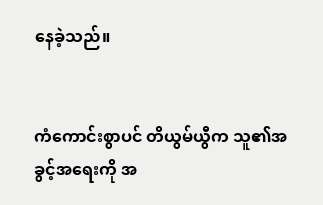နေခဲ့သည်။


ကံကောင်းစွာပင် တိယွမ်ယွီက သူ၏အခွင့်အရေးကို အ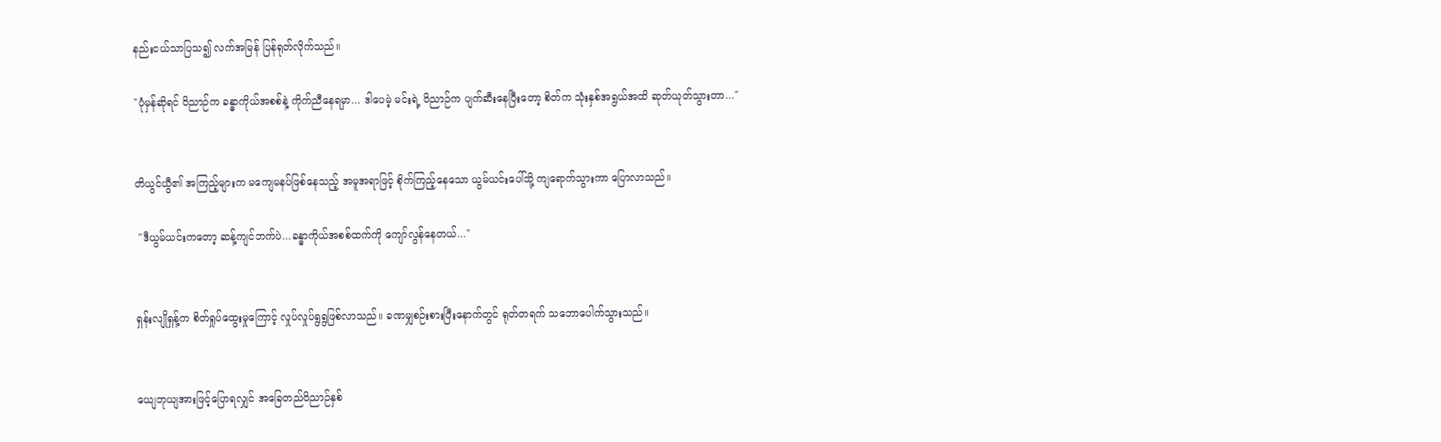နည်းငယ်သာပြသ၍ လက်အမြန် ပြန်ရုတ်လိုက်သည်။

"ပုံမှန်ဆိုရင် ဝိညာဉ်က ခန္ဓာကိုယ်အစစ်နဲ့ ကိုက်ညီနေရမှာ... ဒါပေမဲ့ မင်းရဲ့ ဝိညာဉ်က ပျက်ဆီးနေပြီးတော့ စိတ်က သုံးနှစ်အရွယ်အထိ ဆုတ်ယုတ်သွားတာ..."


တိယွင်ယွီ၏ အကြည့်များက မကျေမနပ်ဖြစ်နေသည့် အမူအရာဖြင့် စိုက်ကြည့်နေသော ယွမ်ယင်းပေါ်သို့ ကျရောက်သွားကာ ပြောလာသည်။

 "ဒီယွမ်ယင်းကတော့ ဆန့်ကျင်ဘက်ပဲ...ခန္ဓာကိုယ်အစစ်ထက်ကို ကျော်လွန်နေတယ်..."


ရှန်းလျိုရှန့်က စိတ်ရှုပ်ထွေးမှုကြောင့် လှုပ်လှုပ်ရွရွဖြစ်လာသည်။ ခဏမျှစဉ်းစားပြီးနောက်တွင် ရုတ်တရက် သဘောပေါက်သွားသည်။


ယျေဘုယျအားဖြင့်ပြောရလျှင် အခြေတည်ဝိညာဉ်နှစ်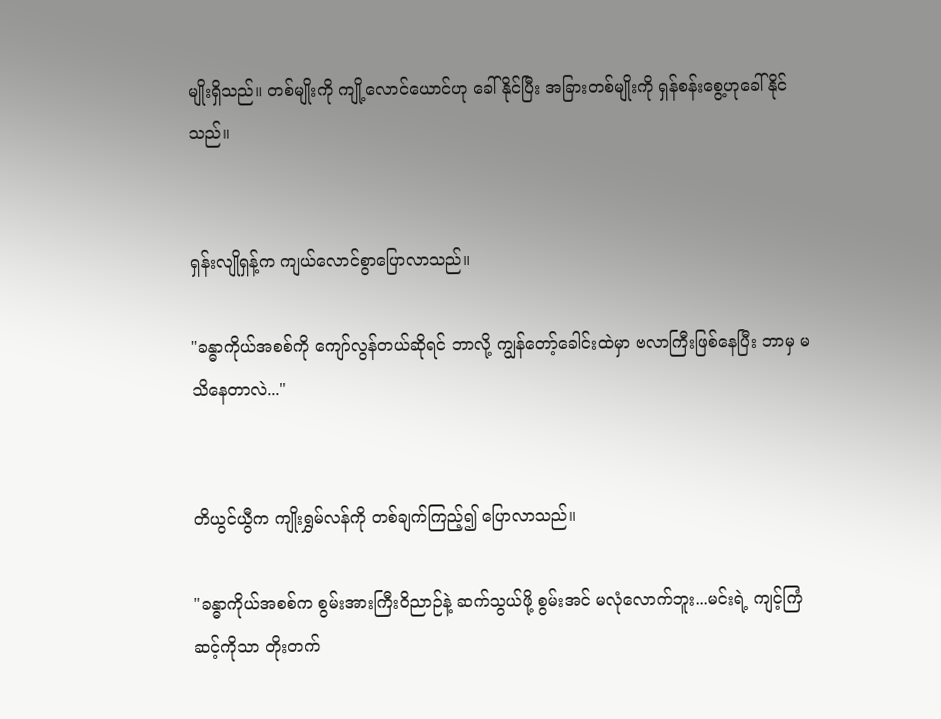မျိုးရှိသည်။ တစ်မျိုးကို ကျို့လောင်ယောင်ဟု ခေါ်နိုင်ပြီး အခြားတစ်မျိုးကို ရှန်စန်းစွေ့ဟုခေါ်နိုင်သည်။


ရှန်းလျိုရှန့်က ကျယ်လောင်စွာပြောလာသည်။

"ခန္ဓာကိုယ်အစစ်ကို ကျော်လွန်တယ်ဆိုရင် ဘာလို့ ကျွန်တော့်ခေါင်းထဲမှာ ဗလာကြီးဖြစ်နေပြီး ဘာမှ မသိနေတာလဲ..."


တိယွင်ယွီက ကျိုးရွှမ်လန်ကို တစ်ချက်ကြည့်၍ ပြောလာသည်။

"ခန္ဓာကိုယ်အစစ်က စွမ်းအားကြီးဝိညာဉ်နဲ့ ဆက်သွယ်ဖို့ စွမ်းအင် မလုံလောက်ဘူး...မင်းရဲ့ ကျင့်ကြံဆင့်ကိုသာ တိုးတက်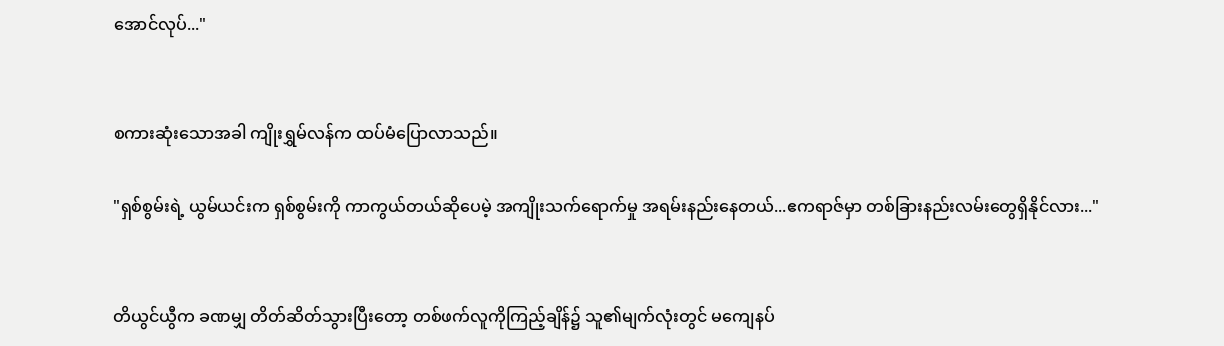အောင်လုပ်..."


စကားဆုံးသောအခါ ကျိုးရွှမ်လန်က ထပ်မံပြောလာသည်။

"ရှစ်စွမ်းရဲ့ ယွမ်ယင်းက ရှစ်စွမ်းကို ကာကွယ်တယ်ဆိုပေမဲ့ အကျိုးသက်ရောက်မှု အရမ်းနည်းနေတယ်...ဧကရာဇ်မှာ တစ်ခြားနည်းလမ်းတွေရှိနိုင်လား..."


တိယွင်ယွီက ခဏမျှ တိတ်ဆိတ်သွားပြီးတော့ တစ်ဖက်လူကိုကြည့်ချိန်၌ သူ၏မျက်လုံးတွင် မကျေနပ်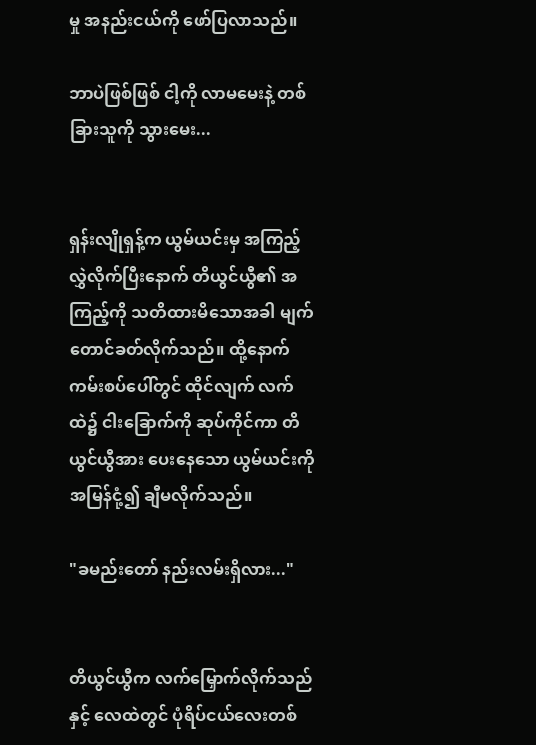မှု အနည်းငယ်ကို ဖော်ပြလာသည်။

ဘာပဲဖြစ်ဖြစ် ငါ့ကို လာမမေးနဲ့ တစ်ခြားသူကို သွားမေး...


ရှန်းလျိုရှန့်က ယွမ်ယင်းမှ အကြည့်လွှဲလိုက်ပြီးနောက် တိယွင်ယွီ၏ အကြည့်ကို သတိထားမိသောအခါ မျက်တောင်ခတ်လိုက်သည်။ ထို့နောက် ကမ်းစပ်ပေါ်တွင် ထိုင်လျက် လက်ထဲ၌ ငါးခြောက်ကို ဆုပ်ကိုင်ကာ တိယွင်ယွီအား ပေးနေသော ယွမ်ယင်းကို အမြန်ငုံ့၍ ချီမလိုက်သည်။

"ခမည်းတော် နည်းလမ်းရှိလား..."


တိယွင်ယွီက လက်မြှောက်လိုက်သည်နှင့် လေထဲတွင် ပုံရိပ်ငယ်လေးတစ်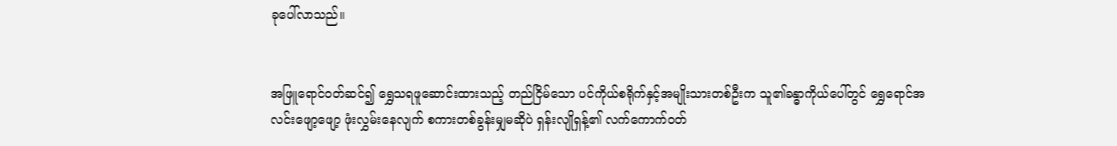ခုပေါ်လာသည်။


အဖြူရောင်ဝတ်ဆင်၍ ရွှေသရဖူဆောင်းထားသည့် တည်ငြိမ်သော ပင်ကိုယ်စရိုက်နှင့်အမျိုးသားတစ်ဦးက သူ၏ခန္ဓာကိုယ်ပေါ်တွင် ရွှေရောင်အလင်းဖျော့ဖျော့ ဖုံးလွှမ်းနေလျက် စကားတစ်ခွန်းမျှမဆိုပဲ ရှန်းလျိုရှန့်၏ လက်ကောက်ဝတ်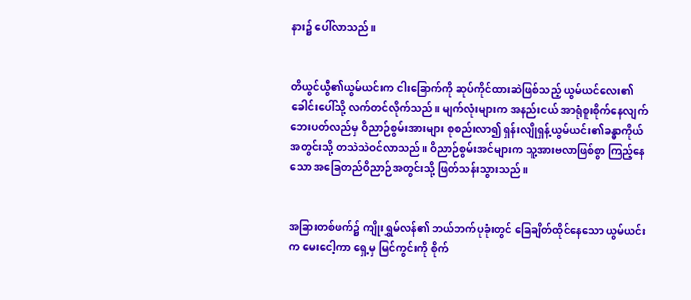နား၌ ပေါ်လာသည်။


တိယွင်ယွီ၏ယွမ်ယင်းက ငါးခြောက်ကို ဆုပ်ကိုင်ထားဆဲဖြစ်သည့် ယွမ်ယင်လေး၏ ခေါင်းပေါ်သို့ လက်တင်လိုက်သည်။ မျက်လုံးများက အနည်းငယ် အာရုံစူးစိုက်နေလျက် ဘေးပတ်လည်မှ ဝိညာဉ်စွမ်းအားများ စုစည်းလာ၍ ရှန်းလျိုရှန့်ယွမ်ယင်း၏ခန္ဓာကိုယ်အတွင်းသို့ တသဲသဲဝင်လာသည်။ ဝိညာဉ်စွမ်းအင်များက သူ့အားဗလာဖြစ်စွာ ကြည့်နေသော အခြေတည်ဝိညာဉ်အတွင်းသို့ ဖြတ်သန်းသွားသည်။


အခြားတစ်ဖက်၌ ကျိုးရွှမ်လန်၏ ဘယ်ဘက်ပုခုံးတွင် ခြေချိတ်ထိုင်နေသော ယွမ်ယင်းက မေးငေါ့ကာ ရှေ့မှ မြင်ကွင်းကို စိုက်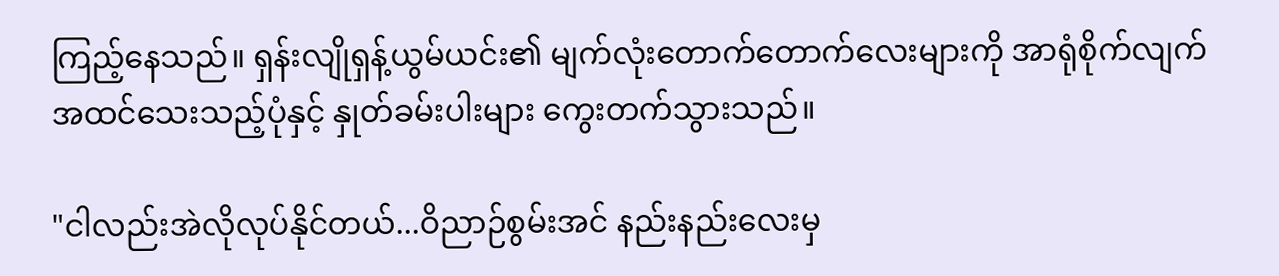ကြည့်နေသည်။ ရှန်းလျိုရှန့်ယွမ်ယင်း၏ မျက်လုံးတောက်တောက်လေးများကို အာရုံစိုက်လျက် အထင်သေးသည့်ပုံနှင့် နှုတ်ခမ်းပါးများ ကွေးတက်သွားသည်။

"ငါလည်းအဲလိုလုပ်နိုင်တယ်...ဝိညာဉ်စွမ်းအင် နည်းနည်းလေးမှ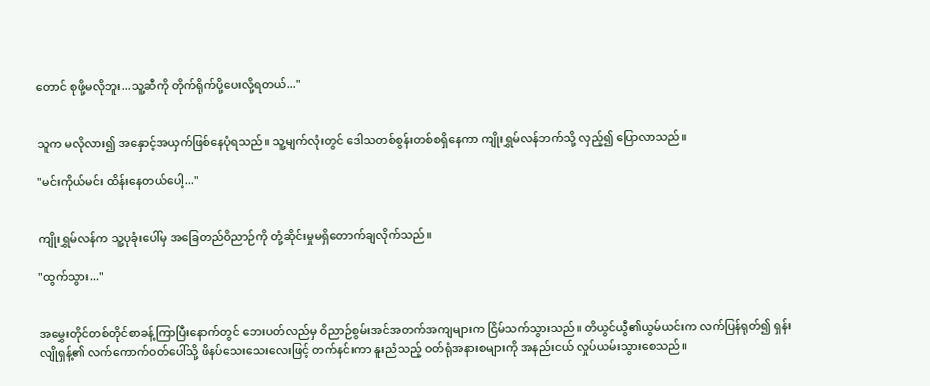တောင် စုဖို့မလိုဘူး...သူ့ဆီကို တိုက်ရိုက်ပို့ပေးလို့ရတယ်..."


သူက မလိုလား၍ အနှောင့်အယှက်ဖြစ်နေပုံရသည်။ သူ့မျက်လုံးတွင် ဒေါသတစ်စွန်းတစ်စရှိနေကာ ကျိုးရွှမ်လန်ဘက်သို့ လှည့်၍ ပြောလာသည်။

"မင်းကိုယ်မင်း ထိန်းနေတယ်ပေါ့..."


ကျိုးရွှမ်လန်က သူ့ပုခုံးပေါ်မှ အခြေတည်ဝိညာဉ်ကို တုံ့ဆိုင်းမှုမရှိတောက်ချလိုက်သည်။

"ထွက်သွား..."


အမွှေးတိုင်တစ်တိုင်စာခန့်ကြာပြီးနောက်တွင် ဘေးပတ်လည်မှ ဝိညာဉ်စွမ်းအင်အတက်အကျများက ငြိမ်သက်သွားသည်။ တိယွင်ယွီ၏ယွမ်ယင်းက လက်ပြန်ရုတ်၍ ရှန်းလျိုရှန့်၏ လက်ကောက်ဝတ်ပေါ်သို့ ဖိနပ်သေးသေးလေးဖြင့် တက်နင်းကာ နူးညံသည့် ဝတ်ရုံအနားစများကို အနည်းငယ် လှုပ်ယမ်းသွားစေသည်။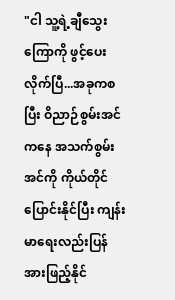"ငါ သူ့ရဲ့ချီသွေးကြောကို ဖွင့်ပေးလိုက်ပြီ...အခုကစပြီး ဝိညာဉ်စွမ်းအင်ကနေ အသက်စွမ်းအင်ကို ကိုယ်တိုင်ပြောင်းနိုင်ပြီး ကျန်းမာရေးလည်းပြန်အားဖြည့်နိုင်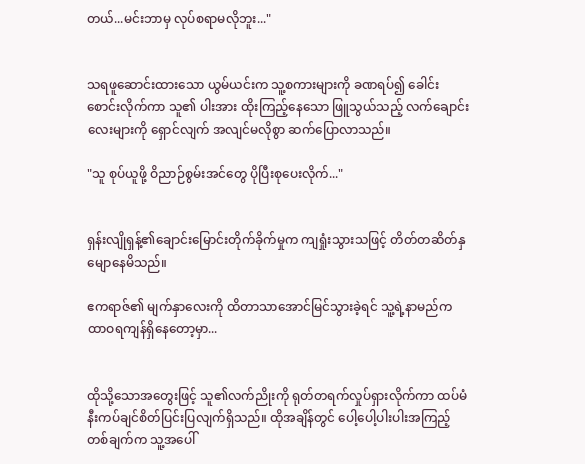တယ်...မင်းဘာမှ လုပ်စရာမလိုဘူး..."


သရဖူဆောင်းထားသော ယွမ်ယင်းက သူ့စကားများကို ခဏရပ်၍ ခေါင်းစောင်းလိုက်ကာ သူ၏ ပါးအား ထိုးကြည့်နေသော ဖြူသွယ်သည့် လက်ချောင်းလေးများကို ရှောင်လျက် အလျင်မလိုစွာ ဆက်ပြောလာသည်။

"သူ စုပ်ယူဖို့ ဝိညာဉ်စွမ်းအင်တွေ ပိုပြီးစုပေးလိုက်..."


ရှန်းလျိုရှန့်၏ချောင်းမြောင်းတိုက်ခိုက်မှုက ကျရှုံးသွားသဖြင့် တိတ်တဆိတ်နှမျောနေမိသည်။

ဧကရာဇ်၏ မျက်နှာလေးကို ထိတာသာအောင်မြင်သွားခဲ့ရင် သူ့ရဲ့နာမည်က ထာဝရကျန်ရှိနေတော့မှာ...


ထိုသို့သောအတွေးဖြင့် သူ၏လက်ညိုးကို ရုတ်တရက်လှုပ်ရှားလိုက်ကာ ထပ်မံနီးကပ်ချင်စိတ်ပြင်းပြလျက်ရှိသည်။ ထိုအချိန်တွင် ပေါ့ပေါ့ပါးပါးအကြည့်တစ်ချက်က သူ့အပေါ်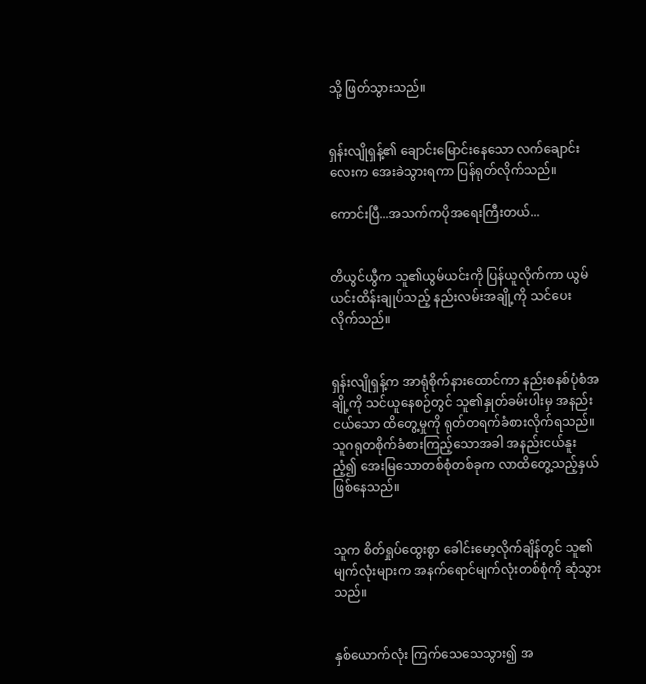သို့ ဖြတ်သွားသည်။


ရှန်းလျိုရှန့်၏ ချောင်းမြောင်းနေသော လက်ချောင်းလေးက အေးခဲသွားရကာ ပြန်ရုတ်လိုက်သည်။

ကောင်းပြီ...အသက်ကပိုအရေးကြီးတယ်...


တိယွင်ယွီက သူ၏ယွမ်ယင်းကို ပြန်ယူလိုက်ကာ ယွမ်ယင်းထိန်းချုပ်သည့် နည်းလမ်းအချို့ကို သင်ပေးလိုက်သည်။


ရှန်းလျိုရှန့်က အာရုံစိုက်နားထောင်ကာ နည်းစနစ်ပုံစံအချို့ကို သင်ယူနေစဉ်တွင် သူ၏နှုတ်ခမ်းပါးမှ အနည်းငယ်သော ထိတွေ့မှုကို ရုတ်တရက်ခံစားလိုက်ရသည်။ သူဂရုတစိုက်ခံစားကြည့်သောအခါ အနည်းငယ်နူးညံ့၍ အေးမြသောတစ်စုံတစ်ခုက လာထိတွေ့သည့်နှယ်ဖြစ်နေသည်။


သူက စိတ်ရှုပ်ထွေးစွာ ခေါင်းမော့လိုက်ချိန်တွင် သူ၏ မျက်လုံးများက အနက်ရောင်မျက်လုံးတစ်စုံကို ဆုံသွားသည်။


နှစ်ယောက်လုံး ကြက်သေသေသွား၍ အ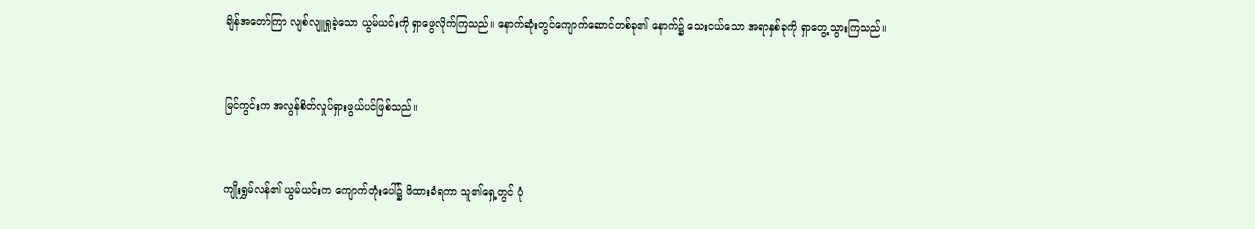ချိန်အတော်ကြာ လျစ်လျူရှုခဲ့သော ယွမ်ယင်းကို ရှာဖွေလိုက်ကြသည်။ နောက်ဆုံးတွင်ကျောက်ဆောင်တစ်ခု၏ နောက်၌ သေးငယ်သော အရာနှစ်ခုကို ရှာတွေ့သွားကြသည်။


မြင်ကွင်းက အလွန်စိတ်လှုပ်ရှားဖွယ်ပင်ဖြစ်သည်။


ကျိုးရွှမ်လန်၏ ယွမ်ယင်းက ကျောက်တုံးပေါ်၌ ဖိထားခံရကာ သူ၏ရှေ့တွင် ပုံ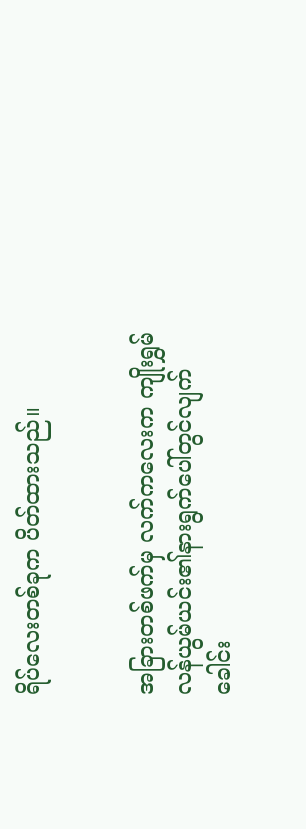ရိပ်လေးတစ်ခုက ပိတ်ထားသည်။


အခြားတစ်ဖက်မှ လက်ကလေးက ကျိုးရွှမ်လန်ယွမ်ယင်း၏နားရွက်ပေါ်တွင်လျက် ခေါင်း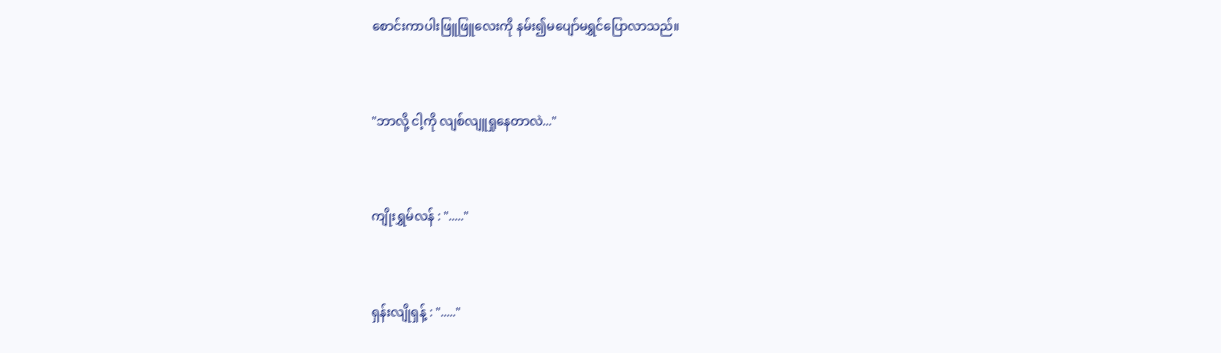စောင်းကာပါးဖြူဖြူလေးကို နမ်း၍မပျော်မရွှင်ပြောလာသည်။


"ဘာလို့ ငါ့ကို လျစ်လျူရှုနေတာလဲ..."


ကျိုးရွှမ်လန် : "....."


ရှန်းလျိုရှန့် : "....."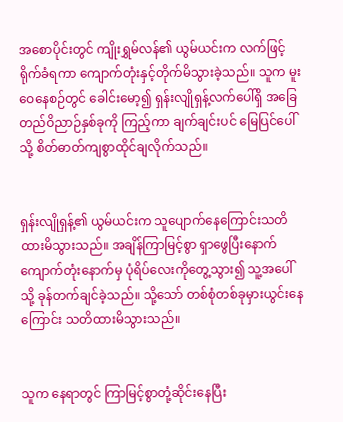အစောပိုင်းတွင် ကျိုးရွှမ်လန်၏ ယွမ်ယင်းက လက်ဖြင့်ရိုက်ခံရကာ ကျောက်တုံးနှင့်တိုက်မိသွားခဲ့သည်။ သူက မူးဝေနေစဉ်တွင် ခေါင်းမော့၍ ရှန်းလျိုရှန့်လက်ပေါ်ရှိ အခြေတည်ဝိညာဉ်နှစ်ခုကို ကြည့်ကာ ချက်ချင်းပင် မြေပြင်ပေါ်သို့ စိတ်ဓာတ်ကျစွာထိုင်ချလိုက်သည်။


ရှန်းလျိုရှန့်၏ ယွမ်ယင်းက သူပျောက်နေကြောင်းသတိထားမိသွားသည်။ အချိန်ကြာမြင့်စွာ ရှာဖွေပြီးနောက် ကျောက်တုံးနောက်မှ ပုံရိပ်လေးကိုတွေ့သွား၍ သူ့အပေါ်သို့ ခုန်တက်ချင်ခဲ့သည်။ သို့သော် တစ်စုံတစ်ခုမှားယွင်းနေကြောင်း သတိထားမိသွားသည်။


သူက နေရာတွင် ကြာမြင့်စွာတုံ့ဆိုင်းနေပြီး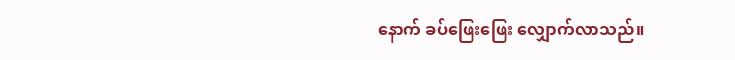နောက် ခပ်ဖြေးဖြေး လျှောက်လာသည်။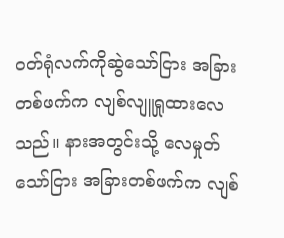ဝတ်ရုံလက်ကိုဆွဲသော်ငြား အခြားတစ်ဖက်က လျစ်လျူရှုထားလေသည်။ နားအတွင်းသို့ လေမှုတ်သော်ငြား အခြားတစ်ဖက်က လျစ်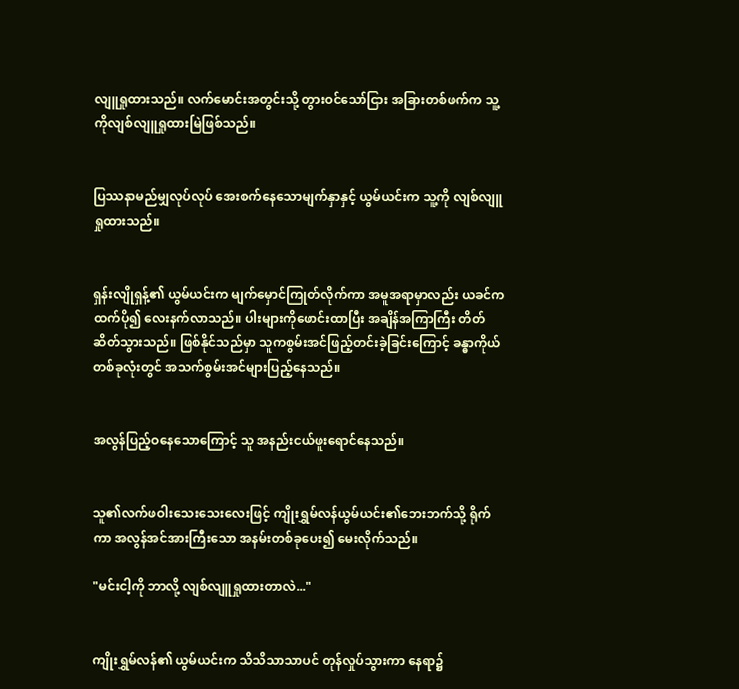လျူရှုထားသည်။ လက်မောင်းအတွင်းသို့ တွားဝင်သော်ငြား အခြားတစ်ဖက်က သူ့ကိုလျစ်လျူရှုထားမြဲဖြစ်သည်။


ပြဿနာမည်မျှလုပ်လုပ် အေးစက်နေသောမျက်နှာနှင့် ယွမ်ယင်းက သူ့ကို လျစ်လျူရှုထားသည်။


ရှန်းလျိုရှန့်၏ ယွမ်ယင်းက မျက်မှောင်ကြုတ်လိုက်ကာ အမူအရာမှာလည်း ယခင်ကထက်ပို၍ လေးနက်လာသည်။ ပါးများကိုဖောင်းထာပြီး အချိန်အကြာကြီး တိတ်ဆိတ်သွားသည်။ ဖြစ်နိုင်သည်မှာ သူကစွမ်းအင်ဖြည့်တင်းခဲ့ခြင်းကြောင့် ခန္ဓာကိုယ်တစ်ခုလုံးတွင် အသက်စွမ်းအင်များပြည့်နေသည်။


အလွန်ပြည့်ဝနေသောကြောင့် သူ အနည်းငယ်ဖူးရောင်နေသည်။


သူ၏လက်ဖဝါးသေးသေးလေးဖြင့် ကျိုးရွှမ်လန်ယွမ်ယင်း၏ဘေးဘက်သို့ ရိုက်ကာ အလွန်အင်အားကြီးသော အနမ်းတစ်ခုပေး၍ မေးလိုက်သည်။

"မင်းငါ့ကို ဘာလို့ လျစ်လျူရှုထားတာလဲ..."


ကျိုးရွှမ်လန်၏ ယွမ်ယင်းက သိသိသာသာပင် တုန်လှုပ်သွားကာ နေရာ၌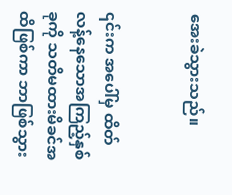အေးခဲသွားသည်။


၎င်းက အပေါ်မှ ထိတ်လန့်နေသောအကြည့်နှစ်ခုကို သတိမထားမိခင်အထိဖြစ်ကာ ဘာဖြစ်သွား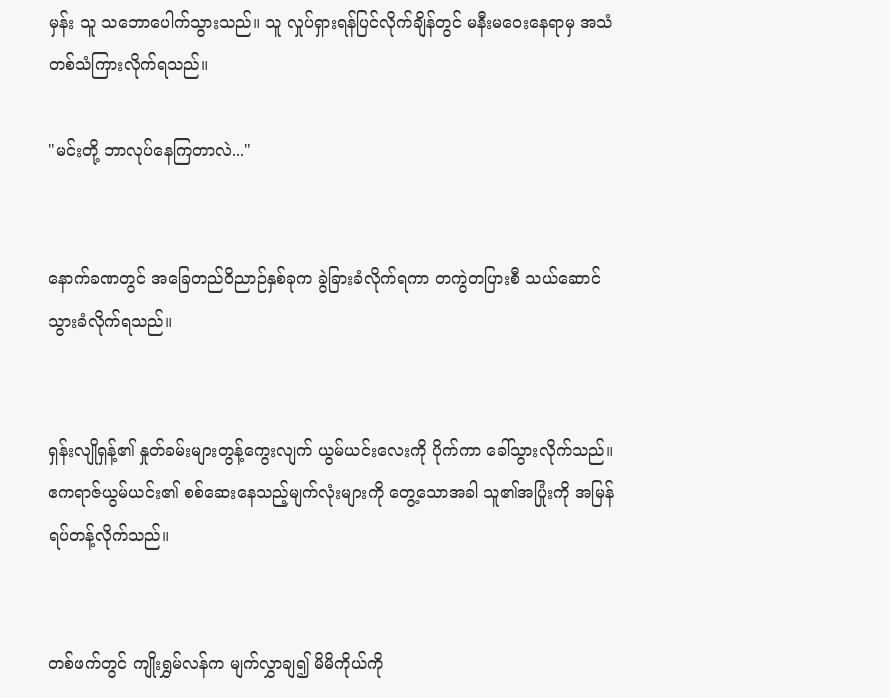မှန်း သူ သဘောပေါက်သွားသည်။ သူ လှုပ်ရှားရန်ပြင်လိုက်ချိန်တွင် မနီးမဝေးနေရာမှ အသံတစ်သံကြားလိုက်ရသည်။

"မင်းတို့ ဘာလုပ်နေကြတာလဲ..."


နောက်ခဏတွင် အခြေတည်ဝိညာဉ်နှစ်ခုက ခွဲခြားခံလိုက်ရကာ တကွဲတပြားစီ သယ်ဆောင်သွားခံလိုက်ရသည်။


ရှန်းလျိုရှန့်၏ နှုတ်ခမ်းများတွန့်ကွေးလျက် ယွမ်ယင်းလေးကို ပိုက်ကာ ခေါ်သွားလိုက်သည်။ ဧကရာဇ်ယွမ်ယင်း၏ စစ်ဆေးနေသည့်မျက်လုံးများကို တွေ့သောအခါ သူ၏အပြုံးကို အမြန်ရပ်တန့်လိုက်သည်။


တစ်ဖက်တွင် ကျိုးရွှမ်လန်က မျက်လွှာချ၍ မိမိကိုယ်ကို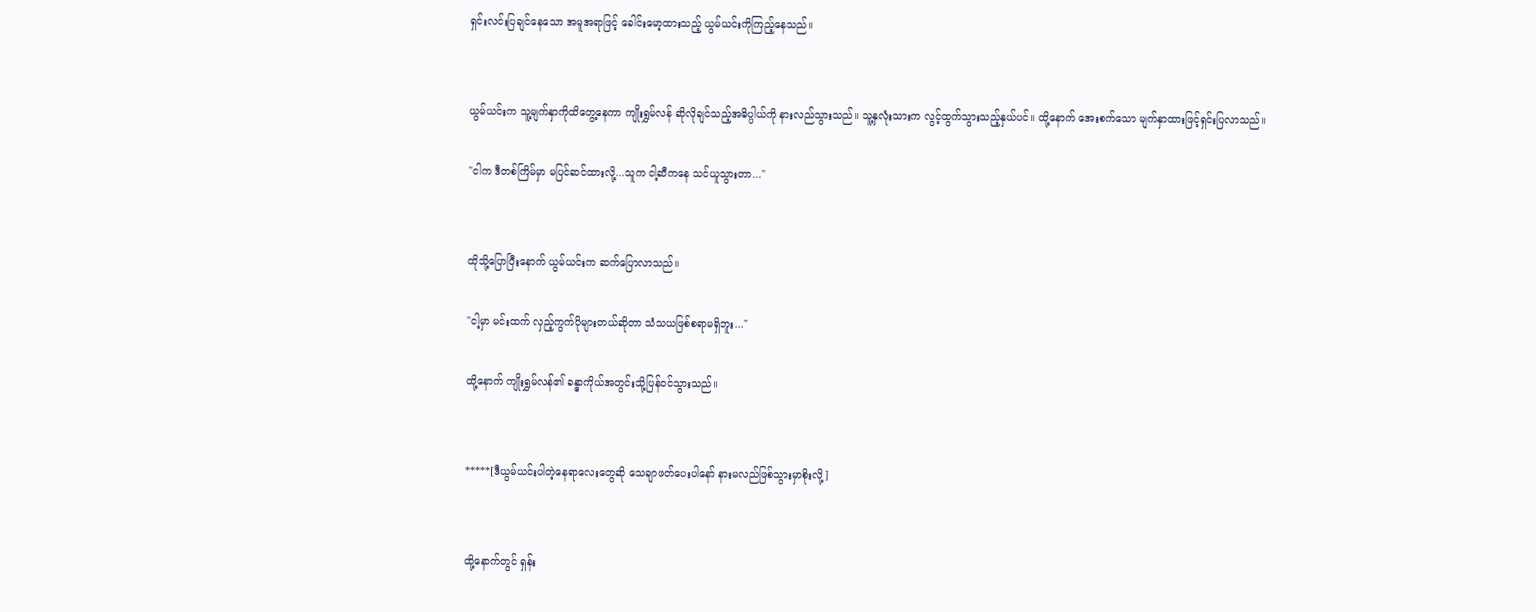ရှင်းလင်းပြချင်နေသော အမူအရာဖြင့် ခေါင်းမော့ထားသည့် ယွမ်ယင်းကိုကြည့်နေသည်။


ယွမ်ယင်းက သူ့မျက်နှာကိုထိတွေ့နေကာ ကျိုးရွှမ်လန် ဆိုလိုချင်သည့်အဓိပ္ပါယ်ကို နားလည်သွားသည်။ သူ့နှလုံးသားက လွင့်ထွက်သွားသည့်နှယ်ပင်။ ထို့နောက် အေးစက်သော မျက်နှာထားဖြင့်ရှင်းပြလာသည်။

"ငါက ဒီတစ်ကြိမ်မှာ မပြင်ဆင်ထားလို့...သူက ငါ့ဆီကနေ သင်ယူသွားတာ..."


ထိုသို့ပြောပြီးနောက် ယွမ်ယင်းက ဆက်ပြောလာသည်။

"ငါ့မှာ မင်းထက် လှည့်ကွက်ပိုများတယ်ဆိုတာ သံသယဖြစ်စရာမရှိဘူး..."

ထို့နောက် ကျိုးရွှမ်လန်၏ ခန္ဓာကိုယ်အတွင်းသို့ပြန်ဝင်သွားသည်။


*****[ဒီယွမ်ယင်းပါတဲ့နေရာလေးတွေဆို သေချာဖတ်ပေးပါနော် နားမလည်ဖြစ်သွားမှာစိုးလို့]


ထို့နောက်တွင် ရှန်း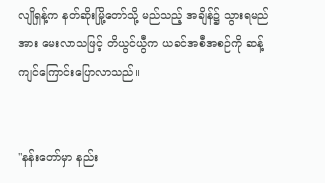လျိုရှန့်က နတ်ဆိုးမြို့တော်သို့ မည်သည့် အချိန်၌ သွားရမည်အား မေးလာသဖြင့် တိယွင်ယွီက ယခင်အစီအစဉ်ကို ဆန့်ကျင်ကြောင်းပြောလာသည်။


"နန်းတော်မှာ နည်း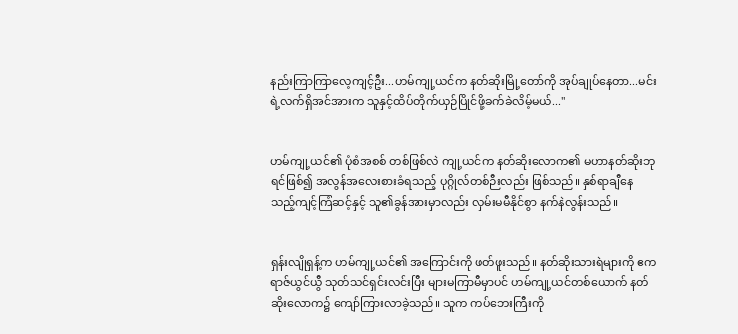နည်းကြာကြာလေ့ကျင့်ဦး...ဟမ်ကျု့ယင်က နတ်ဆိုးမြို့တော်ကို အုပ်ချုပ်နေတာ...မင်းရဲ့လက်ရှိအင်အားက သူနှင့်ထိပ်တိုက်ယှဉ်ပြိုင်ဖို့ခက်ခဲလိမ့်မယ်..."


ဟမ်ကျု့ယင်၏ ပုံစံအစစ် တစ်ဖြစ်လဲ ကျု့ယင်က နတ်ဆိုးလောက၏ မဟာနတ်ဆိုးဘုရင်ဖြစ်၍ အလွန်အလေးစားခံရသည့် ပုဂ္ဂိုလ်တစ်ဉီးလည်း ဖြစ်သည်။ နှစ်ရာချီနေသည့်ကျင့်ကြံဆင့်နှင့် သူ၏ခွန်အားမှာလည်း လှမ်းမမီနိုင်စွာ နက်နဲလွန်းသည်။


ရှန်းလျိုရှန့်က ဟမ်ကျု့ယင်၏ အကြောင်းကို ဖတ်ဖူးသည်။ နတ်ဆိုးသားရဲများကို ဧကရာဇ်ယွင်ယွီ သုတ်သင်ရှင်းလင်းပြီး များမကြာမီမှာပင် ဟမ်ကျု့ယင်တစ်ယောက် နတ်ဆိုးလောက၌ ကျော်ကြားလာခဲ့သည်။ သူက ကပ်ဘေးကြီးကို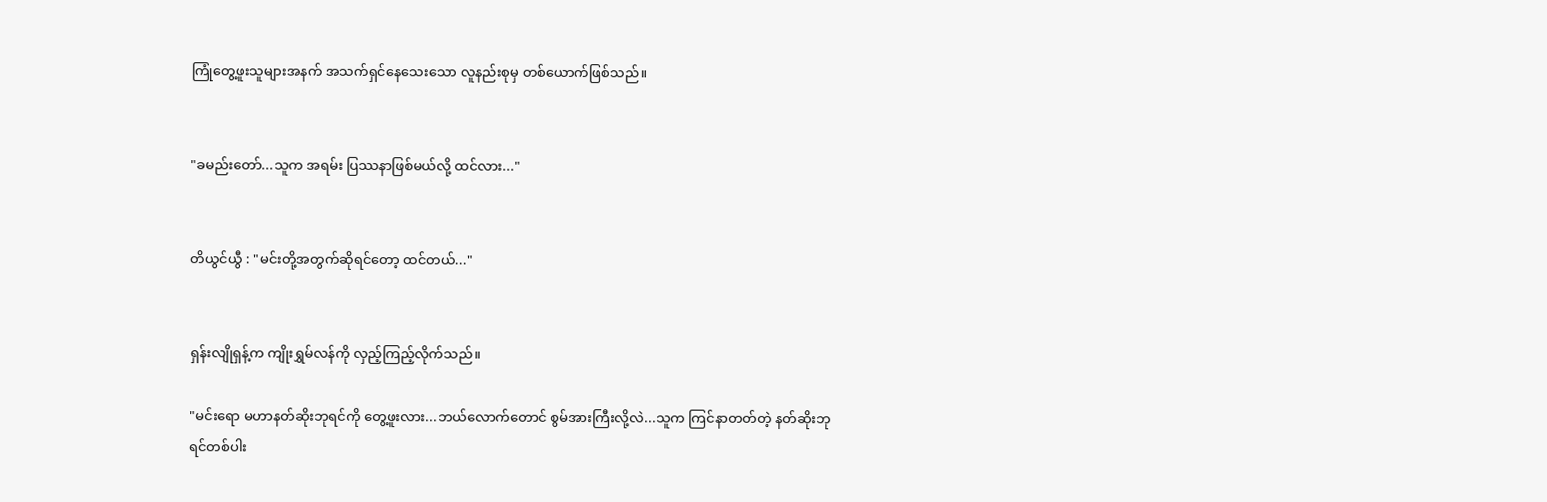ကြုံတွေ့ဖူးသူများအနက် အသက်ရှင်နေသေးသော လူနည်းစုမှ တစ်ယောက်ဖြစ်သည်။


"ခမည်းတော်...သူက အရမ်း ပြဿနာဖြစ်မယ်လို့ ထင်လား..."


တိယွင်ယွီ : "မင်းတို့အတွက်ဆိုရင်တော့ ထင်တယ်..."


ရှန်းလျိုရှန့်က ကျိုးရွှမ်လန်ကို လှည့်ကြည့်လိုက်သည်။

"မင်းရော မဟာနတ်ဆိုးဘုရင်ကို တွေ့ဖူးလား...ဘယ်လောက်တောင် စွမ်အားကြီးလို့လဲ...သူက ကြင်နာတတ်တဲ့ နတ်ဆိုးဘုရင်တစ်ပါး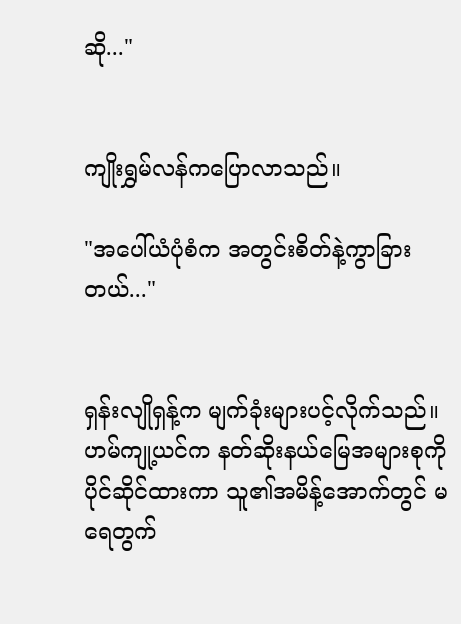ဆို..."


ကျိုးရွှမ်လန်ကပြောလာသည်။

"အပေါ်ယံပုံစံက အတွင်းစိတ်နဲ့ကွာခြားတယ်..."


ရှန်းလျိုရှန့်က မျက်ခုံးများပင့်လိုက်သည်။ ဟမ်ကျု့ယင်က နတ်ဆိုးနယ်မြေအများစုကို ပိုင်ဆိုင်ထားကာ သူ၏အမိန့်အောက်တွင် မရေတွက်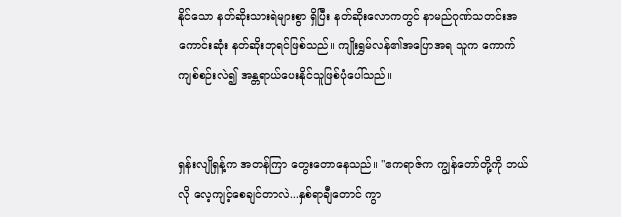နိုင်သော နတ်ဆိုးသားရဲများစွာ ရှိပြီး နတ်ဆိုးလောကတွင် နာမည်ဂုဏ်သတင်းအကောင်းဆုံး နတ်ဆိုးဘုရင်ဖြစ်သည်။ ကျိုးရွှမ်လန်၏အပြောအရ သူက ကောက်ကျစ်စဉ်းလဲ၍ အန္တရာယ်ပေးနိုင်သူဖြစ်ပုံပေါ်သည်။


ရှန်းလျိုရှန့်က အတန်ကြာ တွေးတောနေသည်။ "ဧကရာဇ်က ကျွန်တော်တို့ကို ဘယ်လို လေ့ကျင့်စေချင်တာလဲ...နှစ်ရာချီတောင် ကွာ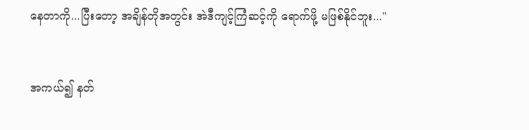နေတာကို...ပြီးတော့ အချိန်တိုအတွင်း အဲဒီကျင့်ကြံဆင့်ကို ရောက်ဖို့ မဖြစ်နိုင်ဘူး..."


အကယ်၍ နတ်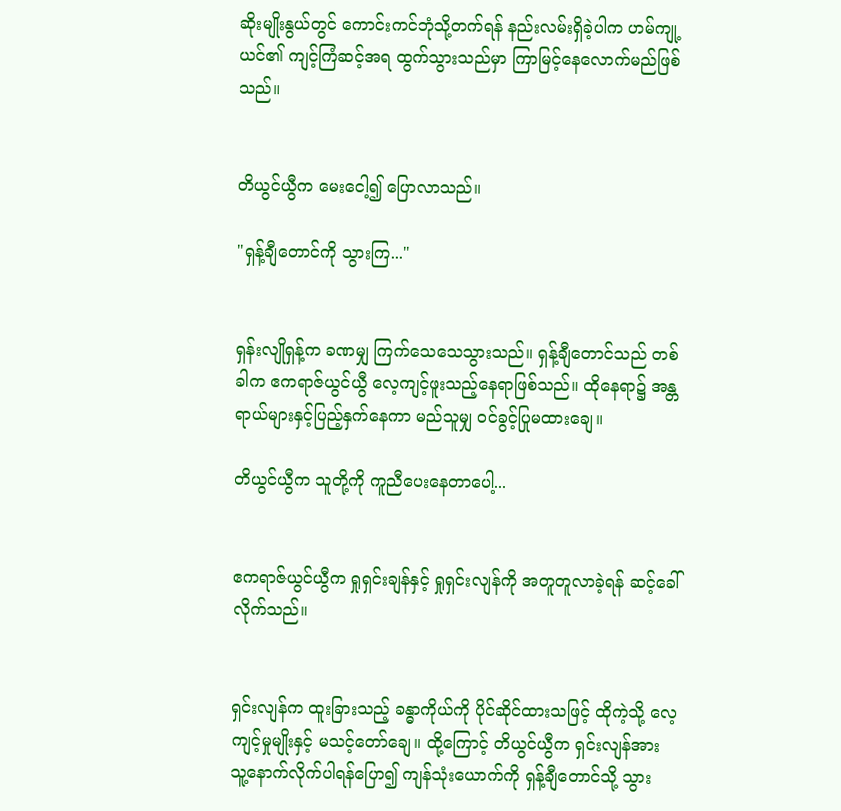ဆိုးမျိုးနွယ်တွင် ကောင်းကင်ဘုံသို့တက်ရန် နည်းလမ်းရှိခဲ့ပါက ဟမ်ကျု့ယင်၏ ကျင့်ကြံဆင့်အရ ထွက်သွားသည်မှာ ကြာမြင့်နေလောက်မည်ဖြစ်သည်။


တိယွင်ယွီက မေးငေါ့၍ ပြောလာသည်။

"ရှန့်ချီတောင်ကို သွားကြ..."


ရှန်းလျိုရှန့်က ခဏမျှ ကြက်သေသေသွားသည်။ ရှန့်ချီတောင်သည် တစ်ခါက ဧကရာဇ်ယွင်ယွီ လေ့ကျင့်ဖူးသည့်နေရာဖြစ်သည်။ ထိုနေရာ၌ အန္တရာယ်များနှင့်ပြည့်နှက်နေကာ မည်သူမျှ ဝင်ခွင့်ပြုမထားချေ။

တိယွင်ယွီက သူတို့ကို ကူညီပေးနေတာပေါ့...


ဧကရာဇ်ယွင်ယွီက ရှုရှင်းချန်နှင့် ရှုရှင်းလျန်ကို အတူတူလာခဲ့ရန် ဆင့်ခေါ်လိုက်သည်။


ရှင်းလျန်က ထူးခြားသည့် ခန္ဓာကိုယ်ကို ပိုင်ဆိုင်ထားသဖြင့် ထိုကဲ့သို့ လေ့ကျင့်မှုမျိုးနှင့် မသင့်တော်ချေ။ ထို့ကြောင့် တိယွင်ယွီက ရှင်းလျန်အား သူ့နောက်လိုက်ပါရန်ပြော၍ ကျန်သုံးယောက်ကို ရှန့်ချီတောင်သို့ သွား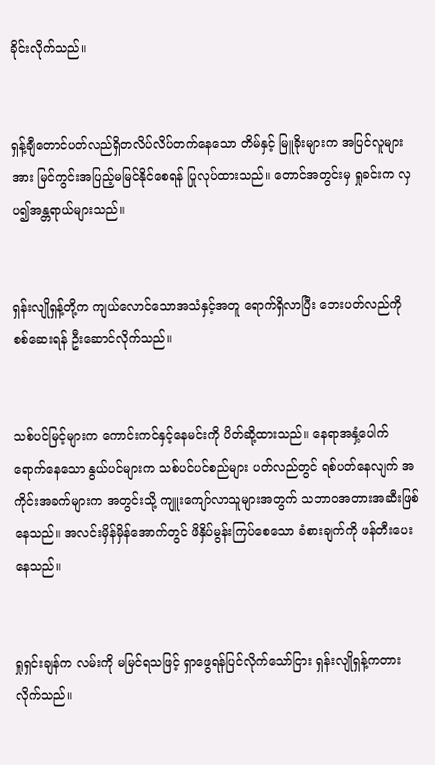ခိုင်းလိုက်သည်။


ရှန့်ချီတောင်ပတ်လည်ရှိတလိပ်လိပ်တက်နေသော တိမ်နှင့် မြူခိုးများက အပြင်လူများအား မြင်ကွင်းအပြည့်မမြင်နိုင်စေရန် ပြုလုပ်ထားသည်။ တောင်အတွင်းမှ ရှုခင်းက လှပ၍အန္တရာယ်များသည်။


ရှန်းလျိုရှန့်တို့က ကျယ်လောင်သောအသံနှင့်အတူ ရောက်ရှိလာပြီး ဘေးပတ်လည်ကို စစ်ဆေးရန် ဦးဆောင်လိုက်သည်။


သစ်ပင်မြင့်များက ကောင်းကင်နှင့်နေမင်းကို ပိတ်ဆို့ထားသည်။ နေရာအနှံ့ပေါက်ရောက်နေသော နွယ်ပင်များက သစ်ပင်ပင်စည်များ ပတ်လည်တွင် ရစ်ပတ်နေလျက် အကိုင်းအခက်များက အတွင်းသို့ ကျူးကျော်လာသူများအတွက် သဘာဝအတားအဆီးဖြစ်နေသည်။ အလင်းမှိန်မှိန်အောက်တွင် ဖိနှိပ်မွန်းကြပ်စေသော ခံစားချက်ကို ဖန်တီးပေးနေသည်။


ရှုရှင်းချန်က လမ်းကို မမြင်ရသဖြင့် ရှာဖွေရန်ပြင်လိုက်သော်ငြား ရှန်းလျိုရှန့်ကတားလိုက်သည်။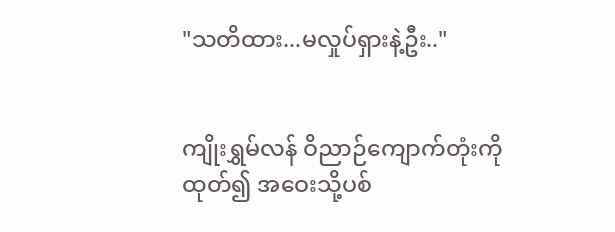"သတိထား...မလှုပ်ရှားနဲ့ဦး.."


ကျိုးရွှမ်လန် ဝိညာဉ်ကျောက်တုံးကို ထုတ်၍ အဝေးသို့ပစ်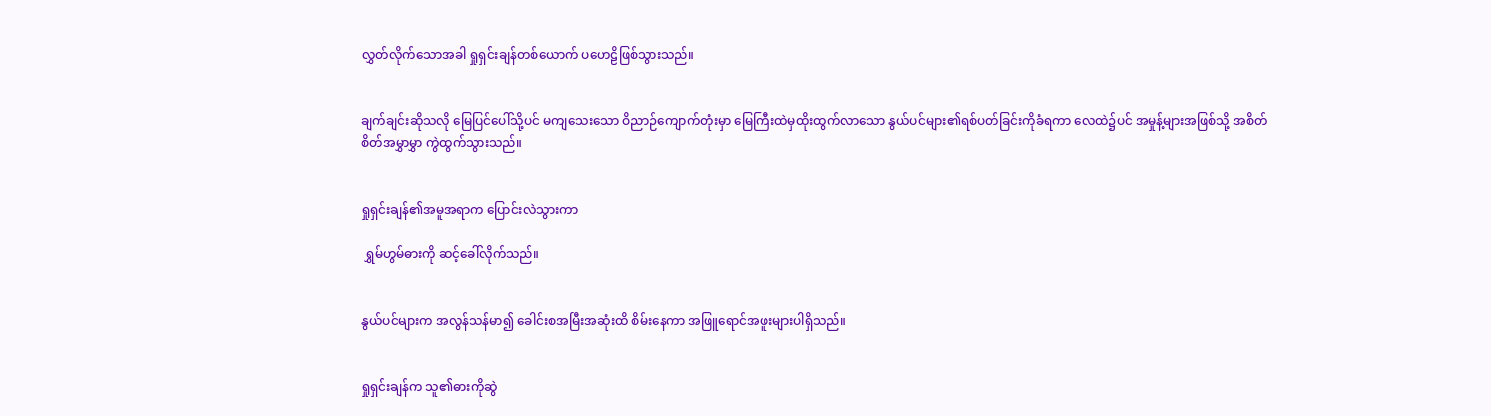လွှတ်လိုက်သောအခါ ရှုရှင်းချန်တစ်ယောက် ပဟေဠိဖြစ်သွားသည်။


ချက်ချင်းဆိုသလို မြေပြင်ပေါ်သို့ပင် မကျသေးသော ဝိညာဉ်ကျောက်တုံးမှာ မြေကြီးထဲမှထိုးထွက်လာသော နွယ်ပင်များ၏ရစ်ပတ်ခြင်းကိုခံရကာ လေထဲ၌ပင် အမှုန့်များအဖြစ်သို့ အစိတ်စိတ်အမွှာမွှာ ကွဲထွက်သွားသည်။


ရှုရှင်းချန်၏အမူအရာက ပြောင်းလဲသွားကာ

 ရွှမ်ဟွမ်ဓားကို ဆင့်ခေါ်လိုက်သည်။


နွယ်ပင်များက အလွန်သန်မာ၍ ခေါင်းစအမြီးအဆုံးထိ စိမ်းနေကာ အဖြူရောင်အဖူးများပါရှိသည်။


ရှုရှင်းချန်က သူ၏ဓားကိုဆွဲ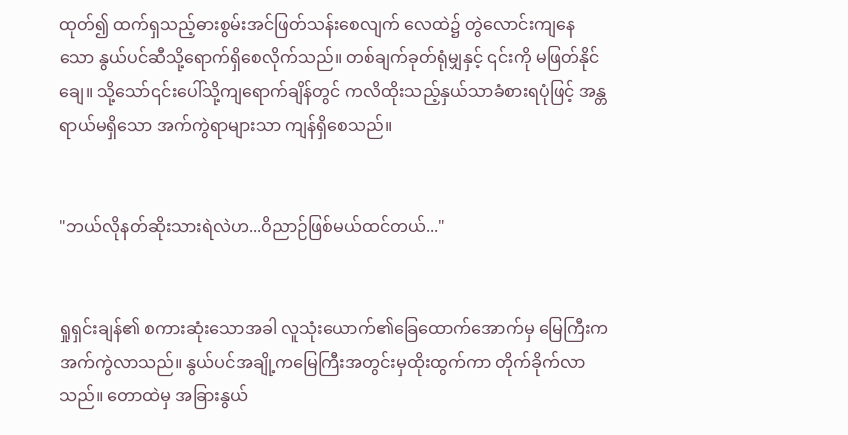ထုတ်၍ ထက်ရှသည့်ဓားစွမ်းအင်ဖြတ်သန်းစေလျက် လေထဲ၌ တွဲလောင်းကျနေသော နွယ်ပင်ဆီသို့ရောက်ရှိစေလိုက်သည်။ တစ်ချက်ခုတ်ရုံမျှနှင့် ၎င်းကို မဖြတ်နိုင်ချေ။ သို့သော်၎င်းပေါ်သို့ကျရောက်ချိန်တွင် ကလိထိုးသည့်နှယ်သာခံစားရပုံဖြင့် အန္တရာယ်မရှိသော အက်ကွဲရာများသာ ကျန်ရှိစေသည်။


"ဘယ်လိုနတ်ဆိုးသားရဲလဲဟ...ဝိညာဉ်ဖြစ်မယ်ထင်တယ်..."


ရှုရှင်းချန်၏ စကားဆုံးသောအခါ လူသုံးယောက်၏ခြေထောက်အောက်မှ မြေကြီးက အက်ကွဲလာသည်။ နွယ်ပင်အချို့ကမြေကြီးအတွင်းမှထိုးထွက်ကာ တိုက်ခိုက်လာသည်။ တောထဲမှ အခြားနွယ်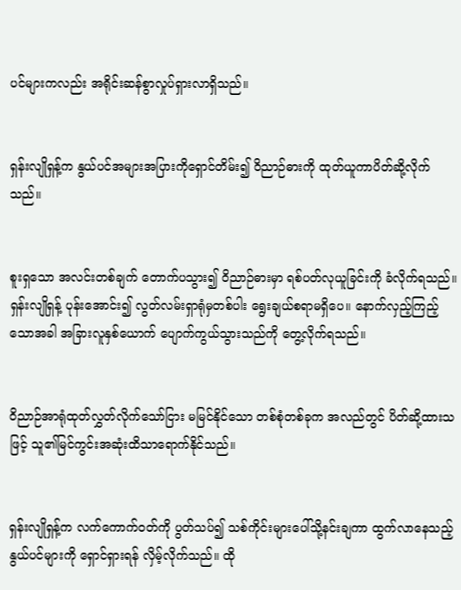ပင်များကလည်း အရိုင်းဆန်စွာလှုပ်ရှားလာရှိသည်။


ရှန်းလျိုရှန့်က နွယ်ပင်အများအပြားကိုရှောင်တိမ်း၍ ဝိညာဉ်ဓားကို ထုတ်ယူကာပိတ်ဆို့လိုက်သည်။


စူးရှသော အလင်းတစ်ချက် တောက်ပသွား၍ ဝိညာဉ်ဓားမှာ ရစ်ပတ်လုယူခြင်းကို ခံလိုက်ရသည်။ ရှန်းလျိုရှန့် ပုန်းအောင်း၍ လွတ်လမ်းရှာရုံမှတစ်ပါး ရွေးချယ်စရာမရှိပေ။ နောက်လှည့်ကြည့်သောအခါ အခြားလူနှစ်ယောက် ပျောက်ကွယ်သွားသည်ကို တွေ့လိုက်ရသည်။


ဝိညာဉ်အာရုံထုတ်လွှတ်လိုက်သော်ငြား မမြင်နိုင်သော တစ်စုံတစ်ခုက အလည်တွင် ပိတ်ဆို့ထားသဖြင့် သူ၏မြင်ကွင်းအဆုံးထိသာရောက်နိုင်သည်။


ရှန်းလျိုရှန့်က လက်ကောက်ဝတ်ကို ပွတ်သပ်၍ သစ်ကိုင်းများပေါ်သို့နင်းချကာ ထွက်လာနေသည့်နွယ်ပင်များကို ရှောင်ရှားရန် လှိမ့်လိုက်သည်။ ထို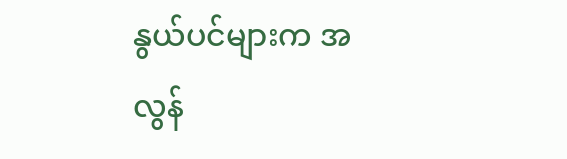နွယ်ပင်များက အလွန်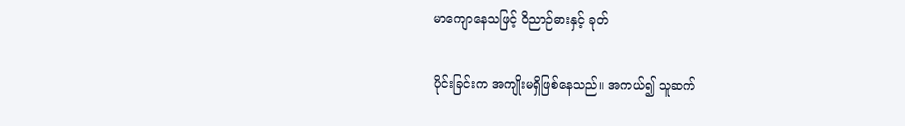မာကျောနေသဖြင့် ဝိညာဉ်ဓားနှင့် ခုတ်

ပိုင်းခြင်းက အကျိုးမရှိဖြစ်နေသည်။ အကယ်၍ သူဆက်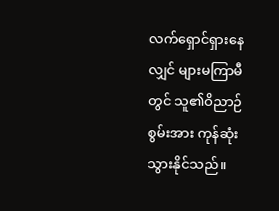လက်ရှောင်ရှားနေလျှင် များမကြာမီတွင် သူ၏ဝိညာဉ်စွမ်းအား ကုန်ဆုံးသွားနိုင်သည်။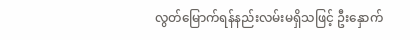လွတ်မြောက်ရန်နည်းလမ်းမရှိသဖြင့် ဦးနှောက်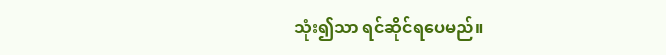သုံး၍သာ ရင်ဆိုင်ရပေမည်။